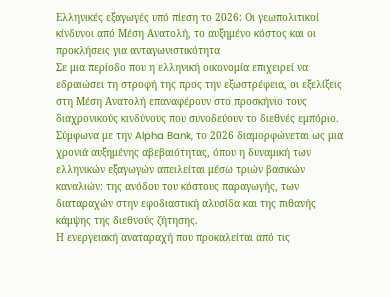Ελληνικές εξαγωγές υπό πίεση το 2026: Οι γεωπολιτικοί κίνδυνοι από Μέση Ανατολή, το αυξημένο κόστος και οι προκλήσεις για ανταγωνιστικότητα
Σε μια περίοδο που η ελληνική οικονομία επιχειρεί να εδραιώσει τη στροφή της προς την εξωστρέφεια, οι εξελίξεις στη Μέση Ανατολή επαναφέρουν στο προσκήνιο τους διαχρονικούς κινδύνους που συνοδεύουν το διεθνές εμπόριο. Σύμφωνα με την Alpha Bank, το 2026 διαμορφώνεται ως μια χρονιά αυξημένης αβεβαιότητας, όπου η δυναμική των ελληνικών εξαγωγών απειλείται μέσω τριών βασικών καναλιών: της ανόδου του κόστους παραγωγής, των διαταραχών στην εφοδιαστική αλυσίδα και της πιθανής κάμψης της διεθνούς ζήτησης.
Η ενεργειακή αναταραχή που προκαλείται από τις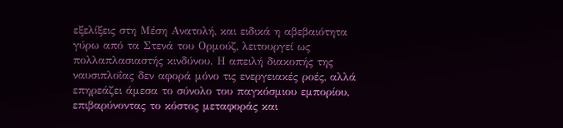εξελίξεις στη Μέση Ανατολή, και ειδικά η αβεβαιότητα γύρω από τα Στενά του Ορμούζ, λειτουργεί ως πολλαπλασιαστής κινδύνου. Η απειλή διακοπής της ναυσιπλοΐας δεν αφορά μόνο τις ενεργειακές ροές, αλλά επηρεάζει άμεσα το σύνολο του παγκόσμιου εμπορίου, επιβαρύνοντας το κόστος μεταφοράς και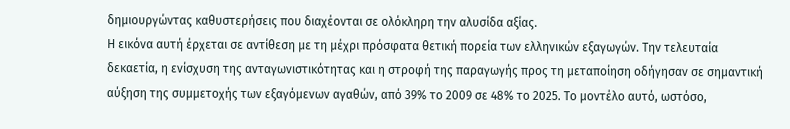δημιουργώντας καθυστερήσεις που διαχέονται σε ολόκληρη την αλυσίδα αξίας.
Η εικόνα αυτή έρχεται σε αντίθεση με τη μέχρι πρόσφατα θετική πορεία των ελληνικών εξαγωγών. Την τελευταία δεκαετία, η ενίσχυση της ανταγωνιστικότητας και η στροφή της παραγωγής προς τη μεταποίηση οδήγησαν σε σημαντική αύξηση της συμμετοχής των εξαγόμενων αγαθών, από 39% το 2009 σε 48% το 2025. Το μοντέλο αυτό, ωστόσο,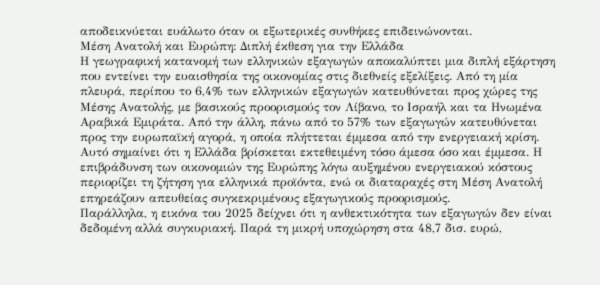αποδεικνύεται ευάλωτο όταν οι εξωτερικές συνθήκες επιδεινώνονται.
Μέση Ανατολή και Ευρώπη: Διπλή έκθεση για την Ελλάδα
Η γεωγραφική κατανομή των ελληνικών εξαγωγών αποκαλύπτει μια διπλή εξάρτηση που εντείνει την ευαισθησία της οικονομίας στις διεθνείς εξελίξεις. Από τη μία πλευρά, περίπου το 6,4% των ελληνικών εξαγωγών κατευθύνεται προς χώρες της Μέσης Ανατολής, με βασικούς προορισμούς τον Λίβανο, το Ισραήλ και τα Ηνωμένα Αραβικά Εμιράτα. Από την άλλη, πάνω από το 57% των εξαγωγών κατευθύνεται προς την ευρωπαϊκή αγορά, η οποία πλήττεται έμμεσα από την ενεργειακή κρίση.
Αυτό σημαίνει ότι η Ελλάδα βρίσκεται εκτεθειμένη τόσο άμεσα όσο και έμμεσα. Η επιβράδυνση των οικονομιών της Ευρώπης λόγω αυξημένου ενεργειακού κόστους περιορίζει τη ζήτηση για ελληνικά προϊόντα, ενώ οι διαταραχές στη Μέση Ανατολή επηρεάζουν απευθείας συγκεκριμένους εξαγωγικούς προορισμούς.
Παράλληλα, η εικόνα του 2025 δείχνει ότι η ανθεκτικότητα των εξαγωγών δεν είναι δεδομένη αλλά συγκυριακή. Παρά τη μικρή υποχώρηση στα 48,7 δισ. ευρώ,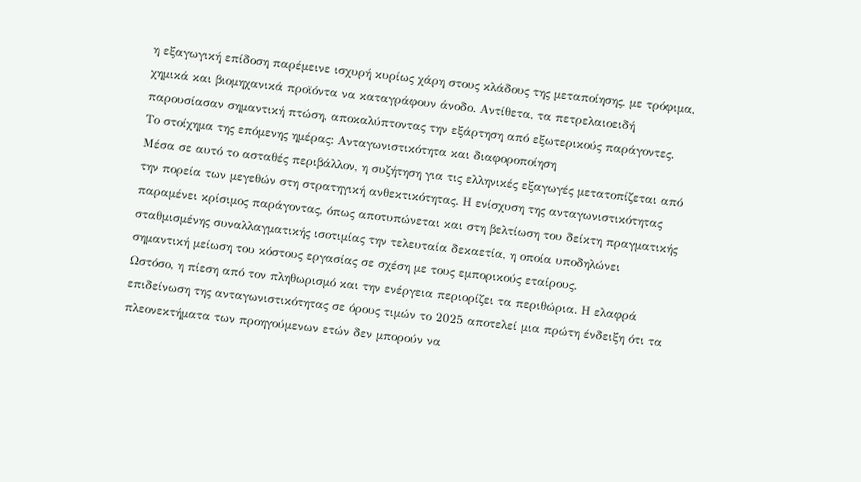η εξαγωγική επίδοση παρέμεινε ισχυρή κυρίως χάρη στους κλάδους της μεταποίησης, με τρόφιμα, χημικά και βιομηχανικά προϊόντα να καταγράφουν άνοδο. Αντίθετα, τα πετρελαιοειδή παρουσίασαν σημαντική πτώση, αποκαλύπτοντας την εξάρτηση από εξωτερικούς παράγοντες.
Το στοίχημα της επόμενης ημέρας: Ανταγωνιστικότητα και διαφοροποίηση
Μέσα σε αυτό το ασταθές περιβάλλον, η συζήτηση για τις ελληνικές εξαγωγές μετατοπίζεται από την πορεία των μεγεθών στη στρατηγική ανθεκτικότητας. Η ενίσχυση της ανταγωνιστικότητας παραμένει κρίσιμος παράγοντας, όπως αποτυπώνεται και στη βελτίωση του δείκτη πραγματικής σταθμισμένης συναλλαγματικής ισοτιμίας την τελευταία δεκαετία, η οποία υποδηλώνει σημαντική μείωση του κόστους εργασίας σε σχέση με τους εμπορικούς εταίρους.
Ωστόσο, η πίεση από τον πληθωρισμό και την ενέργεια περιορίζει τα περιθώρια. Η ελαφρά επιδείνωση της ανταγωνιστικότητας σε όρους τιμών το 2025 αποτελεί μια πρώτη ένδειξη ότι τα πλεονεκτήματα των προηγούμενων ετών δεν μπορούν να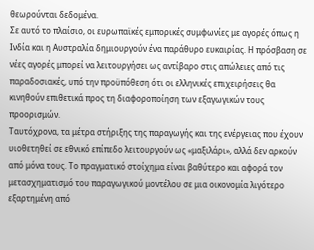θεωρούνται δεδομένα.
Σε αυτό το πλαίσιο, οι ευρωπαϊκές εμπορικές συμφωνίες με αγορές όπως η Ινδία και η Αυστραλία δημιουργούν ένα παράθυρο ευκαιρίας. Η πρόσβαση σε νέες αγορές μπορεί να λειτουργήσει ως αντίβαρο στις απώλειες από τις παραδοσιακές, υπό την προϋπόθεση ότι οι ελληνικές επιχειρήσεις θα κινηθούν επιθετικά προς τη διαφοροποίηση των εξαγωγικών τους προορισμών.
Ταυτόχρονα, τα μέτρα στήριξης της παραγωγής και της ενέργειας που έχουν υιοθετηθεί σε εθνικό επίπεδο λειτουργούν ως «μαξιλάρι», αλλά δεν αρκούν από μόνα τους. Το πραγματικό στοίχημα είναι βαθύτερο και αφορά τον μετασχηματισμό του παραγωγικού μοντέλου σε μια οικονομία λιγότερο εξαρτημένη από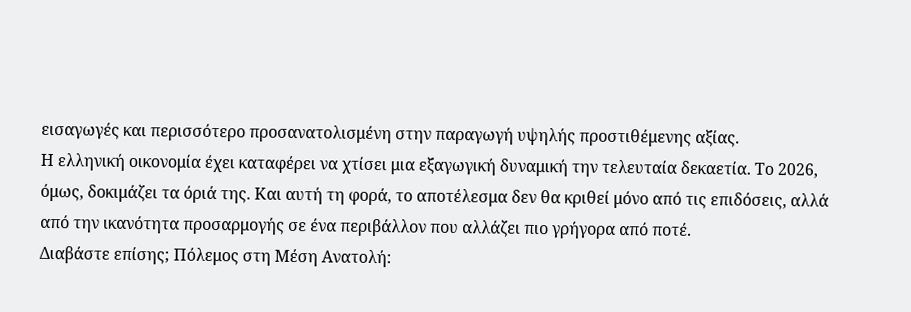εισαγωγές και περισσότερο προσανατολισμένη στην παραγωγή υψηλής προστιθέμενης αξίας.
Η ελληνική οικονομία έχει καταφέρει να χτίσει μια εξαγωγική δυναμική την τελευταία δεκαετία. Το 2026, όμως, δοκιμάζει τα όριά της. Και αυτή τη φορά, το αποτέλεσμα δεν θα κριθεί μόνο από τις επιδόσεις, αλλά από την ικανότητα προσαρμογής σε ένα περιβάλλον που αλλάζει πιο γρήγορα από ποτέ.
Διαβάστε επίσης; Πόλεμος στη Μέση Ανατολή: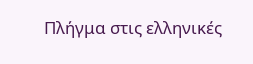Πλήγμα στις ελληνικές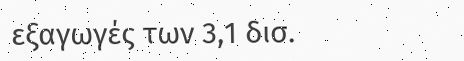εξαγωγές των 3,1 δισ.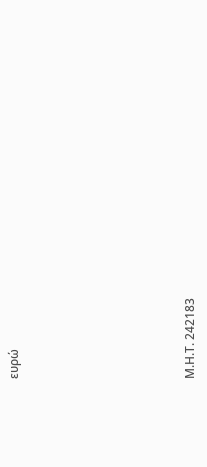ευρώ







Μ.Η.Τ. 242183